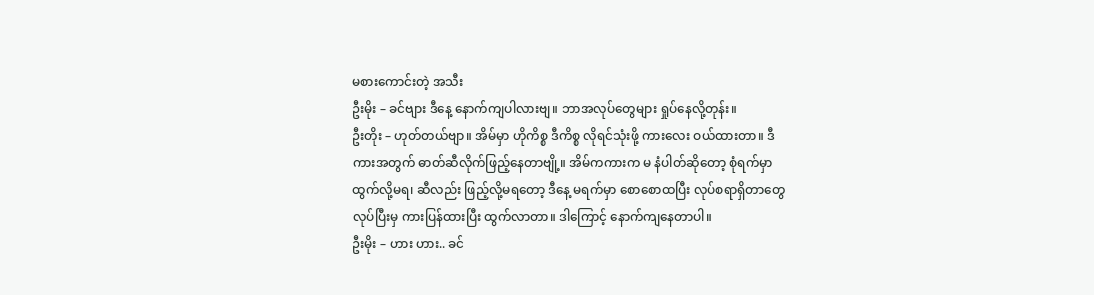မစားကောင်းတဲ့ အသီး
ဦးမိုး – ခင်ဗျား ဒီနေ့ နောက်ကျပါလားဗျ။ ဘာအလုပ်တွေများ ရှုပ်နေလို့တုန်း။
ဦးတိုး – ဟုတ်တယ်ဗျာ။ အိမ်မှာ ဟိုကိစ္စ ဒီကိစ္စ လိုရင်သုံးဖို့ ကားလေး ဝယ်ထားတာ။ ဒီကားအတွက် ဓာတ်ဆီလိုက်ဖြည့်နေတာဗျို့။ အိမ်ကကားက မ နံပါတ်ဆိုတော့ စုံရက်မှာ ထွက်လို့မရ၊ ဆီလည်း ဖြည့်လို့မရတော့ ဒီနေ့ မရက်မှာ စောစောထပြီး လုပ်စရာရှိတာတွေ လုပ်ပြီးမှ ကားပြန်ထားပြီး ထွက်လာတာ။ ဒါကြောင့် နောက်ကျနေတာပါ။
ဦးမိုး – ဟား ဟား.. ခင်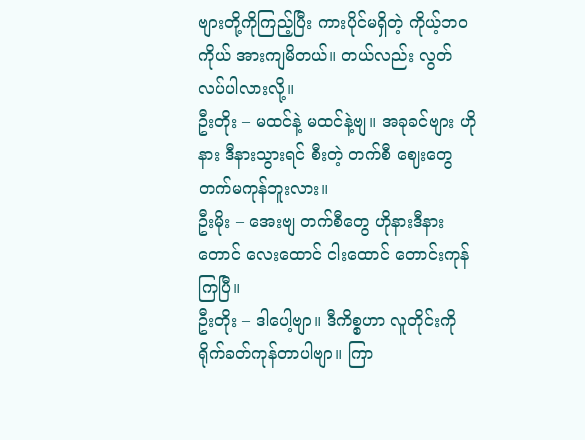ဗျားတို့ကိုကြည့်ပြီး ကားပိုင်မရှိတဲ့ ကိုယ့်ဘဝကိုယ် အားကျမိတယ်။ တယ်လည်း လွတ်လပ်ပါလားလို့။
ဦးတိုး – မထင်နဲ့ မထင်နဲ့ဗျ။ အခုခင်ဗျား ဟိုနား ဒီနားသွားရင် စီးတဲ့ တက်စီ ဈေးတွေ တက်မကုန်ဘူးလား။
ဦးမိုး – အေးဗျ တက်စီတွေ ဟိုနားဒီနားတောင် လေးထောင် ငါးထောင် တောင်းကုန်ကြပြီ။
ဦးတိုး – ဒါပေါ့ဗျာ။ ဒီကိစ္စဟာ လူတိုင်းကို ရိုက်ခတ်ကုန်တာပါဗျာ။ ကြာ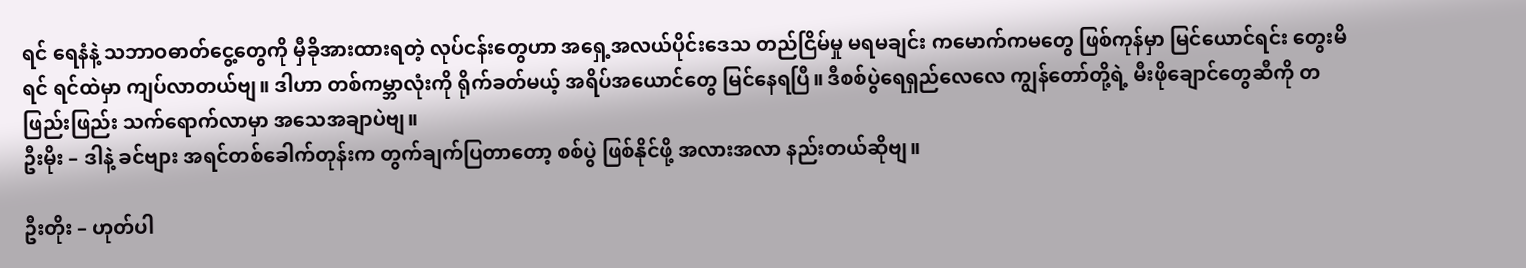ရင် ရေနံနဲ့ သဘာဝဓာတ်ငွေ့တွေကို မှီခိုအားထားရတဲ့ လုပ်ငန်းတွေဟာ အရှေ့အလယ်ပိုင်းဒေသ တည်ငြိမ်မှု မရမချင်း ကမောက်ကမတွေ ဖြစ်ကုန်မှာ မြင်ယောင်ရင်း တွေးမိရင် ရင်ထဲမှာ ကျပ်လာတယ်ဗျ။ ဒါဟာ တစ်ကမ္ဘာလုံးကို ရိုက်ခတ်မယ့် အရိပ်အယောင်တွေ မြင်နေရပြီ။ ဒီစစ်ပွဲရေရှည်လေလေ ကျွန်တော်တို့ရဲ့ မီးဖိုချောင်တွေဆီကို တဖြည်းဖြည်း သက်ရောက်လာမှာ အသေအချာပဲဗျ။
ဦးမိုး – ဒါနဲ့ ခင်ဗျား အရင်တစ်ခေါက်တုန်းက တွက်ချက်ပြတာတော့ စစ်ပွဲ ဖြစ်နိုင်ဖို့ အလားအလာ နည်းတယ်ဆိုဗျ။

ဦးတိုး – ဟုတ်ပါ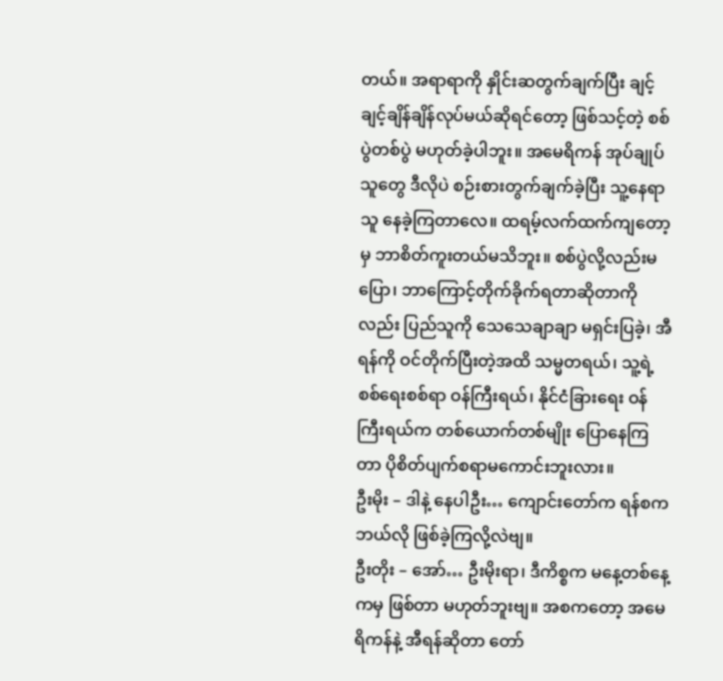တယ်။ အရာရာကို နှိုင်းဆတွက်ချက်ပြီး ချင့်ချင့်ချိန်ချိန်လုပ်မယ်ဆိုရင်တော့ ဖြစ်သင့်တဲ့ စစ်ပွဲတစ်ပွဲ မဟုတ်ခဲ့ပါဘူး။ အမေရိကန် အုပ်ချုပ်သူတွေ ဒီလိုပဲ စဉ်းစားတွက်ချက်ခဲ့ပြီး သူ့နေရာသူ နေခဲ့ကြတာလေ။ ထရမ့်လက်ထက်ကျတော့မှ ဘာစိတ်ကူးတယ်မသိဘူး။ စစ်ပွဲလို့လည်းမပြော၊ ဘာကြောင့်တိုက်ခိုက်ရတာဆိုတာကိုလည်း ပြည်သူကို သေသေချာချာ မရှင်းပြခဲ့၊ အီရန်ကို ဝင်တိုက်ပြီးတဲ့အထိ သမ္မတရယ်၊ သူ့ရဲ့ စစ်ရေးစစ်ရာ ဝန်ကြီးရယ်၊ နိုင်ငံခြားရေး ဝန်ကြီးရယ်က တစ်ယောက်တစ်မျိုး ပြောနေကြတာ ပိုစိတ်ပျက်စရာမကောင်းဘူးလား။
ဦးမိုး – ဒါနဲ့ နေပါဦး… ကျောင်းတော်က ရန်စက ဘယ်လို ဖြစ်ခဲ့ကြလို့လဲဗျ။
ဦးတိုး – အော်… ဦးမိုးရာ၊ ဒီကိစ္စက မနေ့တစ်နေ့ကမှ ဖြစ်တာ မဟုတ်ဘူးဗျ။ အစကတော့ အမေရိကန်နဲ့ အီရန်ဆိုတာ တော်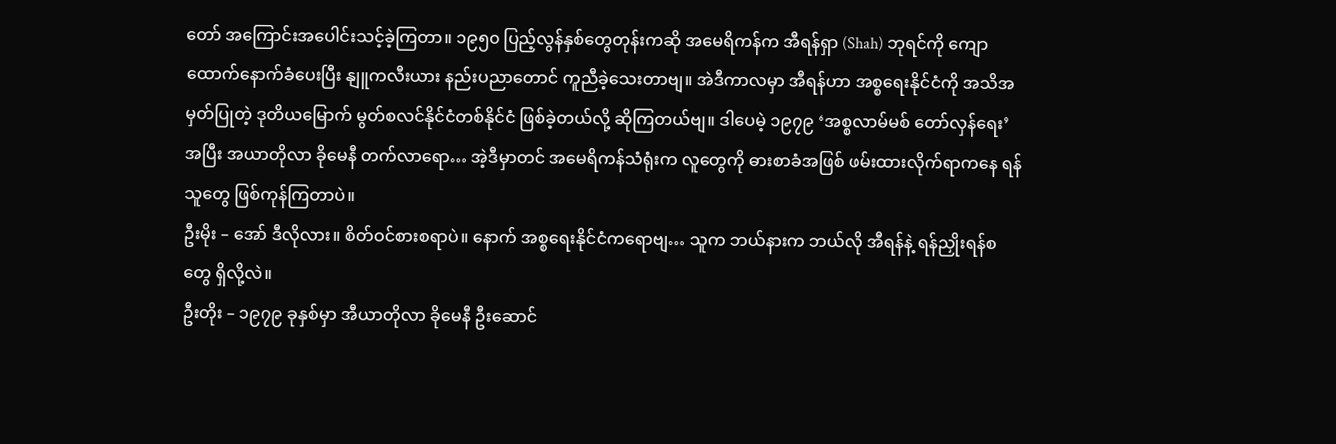တော် အကြောင်းအပေါင်းသင့်ခဲ့ကြတာ။ ၁၉၅၀ ပြည့်လွန်နှစ်တွေတုန်းကဆို အမေရိကန်က အီရန်ရှာ (Shah) ဘုရင်ကို ကျောထောက်နောက်ခံပေးပြီး နျူကလီးယား နည်းပညာတောင် ကူညီခဲ့သေးတာဗျ။ အဲဒီကာလမှာ အီရန်ဟာ အစ္စရေးနိုင်ငံကို အသိအမှတ်ပြုတဲ့ ဒုတိယမြောက် မွတ်စလင်နိုင်ငံတစ်နိုင်ငံ ဖြစ်ခဲ့တယ်လို့ ဆိုကြတယ်ဗျ။ ဒါပေမဲ့ ၁၉၇၉ ‘အစ္စလာမ်မစ် တော်လှန်ရေး’ အပြီး အယာတိုလာ ခိုမေနီ တက်လာရော… အဲ့ဒီမှာတင် အမေရိကန်သံရုံးက လူတွေကို ဓားစာခံအဖြစ် ဖမ်းထားလိုက်ရာကနေ ရန်သူတွေ ဖြစ်ကုန်ကြတာပဲ။
ဦးမိုး – အော် ဒီလိုလား။ စိတ်ဝင်စားစရာပဲ။ နောက် အစ္စရေးနိုင်ငံကရောဗျ… သူက ဘယ်နားက ဘယ်လို အီရန်နဲ့ ရန်ညှိုးရန်စတွေ ရှိလို့လဲ။
ဦးတိုး – ၁၉၇၉ ခုနှစ်မှာ အီယာတိုလာ ခိုမေနီ ဦးဆောင်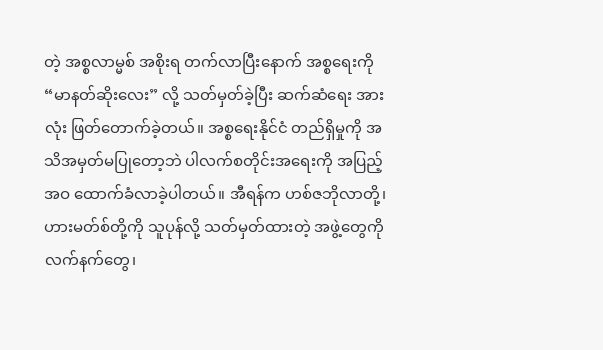တဲ့ အစ္စလာမ္မစ် အစိုးရ တက်လာပြီးနောက် အစ္စရေးကို “မာနတ်ဆိုးလေး” လို့ သတ်မှတ်ခဲ့ပြီး ဆက်ဆံရေး အားလုံး ဖြတ်တောက်ခဲ့တယ်။ အစ္စရေးနိုင်ငံ တည်ရှိမှုကို အသိအမှတ်မပြုတော့ဘဲ ပါလက်စတိုင်းအရေးကို အပြည့်အဝ ထောက်ခံလာခဲ့ပါတယ်။ အီရန်က ဟစ်ဇဘိုလာတို့၊ ဟားမတ်စ်တို့ကို သူပုန်လို့ သတ်မှတ်ထားတဲ့ အဖွဲ့တွေကို လက်နက်တွေ၊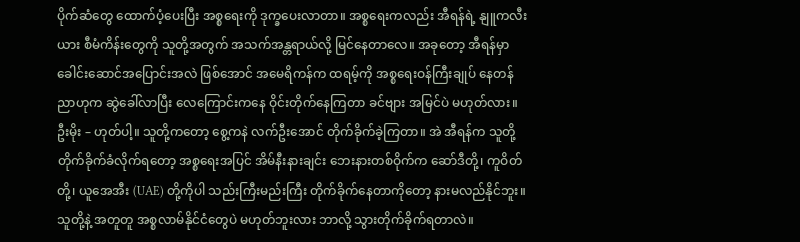ပိုက်ဆံတွေ ထောက်ပံ့ပေးပြီး အစ္စရေးကို ဒုက္ခပေးလာတာ။ အစ္စရေးကလည်း အီရန်ရဲ့ နျူကလီးယား စီမံကိန်းတွေကို သူတို့အတွက် အသက်အန္တရာယ်လို့ မြင်နေတာလေ။ အခုတော့ အီရန်မှာ ခေါင်းဆောင်အပြောင်းအလဲ ဖြစ်အောင် အမေရိကန်က ထရမ့်ကို အစ္စရေးဝန်ကြီးချုပ် နေတန်ညာဟုက ဆွဲခေါ်လာပြီး လေကြောင်းကနေ ဝိုင်းတိုက်နေကြတာ ခင်ဗျား အမြင်ပဲ မဟုတ်လား။
ဦးမိုး – ဟုတ်ပါ့။ သူတို့ကတော့ စွေ့ကနဲ လက်ဦးအောင် တိုက်ခိုက်ခဲ့ကြတာ။ အဲ အီရန်က သူတို့ တိုက်ခိုက်ခံလိုက်ရတော့ အစ္စရေးအပြင် အိမ်နီးနားချင်း ဘေးနားတစ်ဝိုက်က ဆော်ဒီတို့၊ ကူဝိတ်တို့၊ ယူအေအီး (UAE) တို့ကိုပါ သည်းကြီးမည်းကြီး တိုက်ခိုက်နေတာကိုတော့ နားမလည်နိုင်ဘူး။ သူတို့နဲ့ အတူတူ အစ္စလာမ်နိုင်ငံတွေပဲ မဟုတ်ဘူးလား ဘာလို့ သွားတိုက်ခိုက်ရတာလဲ။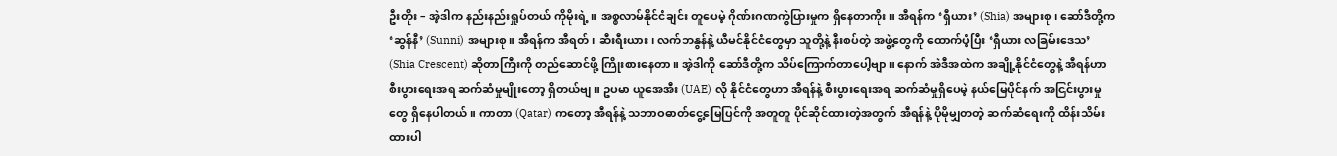ဦးတိုး – အဲ့ဒါက နည်းနည်းရှုပ်တယ် ကိုမိုးရဲ့။ အစ္စလာမ်နိုင်ငံချင်း တူပေမဲ့ ဂိုဏ်းဂဏကွဲပြားမှုက ရှိနေတာကိုး။ အီရန်က ‘ရှီယား’ (Shia) အများစု၊ ဆော်ဒီတို့က ‘ဆွန်နီ’ (Sunni) အများစု။ အီရန်က အီရတ်၊ ဆီးရီးယား၊ လက်ဘနွန်နဲ့ ယီမင်နိုင်ငံတွေမှာ သူတို့နဲ့ နီးစပ်တဲ့ အဖွဲ့တွေကို ထောက်ပံ့ပြီး ‘ရှီယား လခြမ်းဒေသ’ (Shia Crescent) ဆိုတာကြီးကို တည်ဆောင်ဖို့ ကြိုးစားနေတာ။ အဲ့ဒါကို ဆော်ဒီတို့က သိပ်ကြောက်တာပေါ့ဗျာ။ နောက် အဲဒီအထဲက အချို့နိုင်ငံတွေနဲ့ အီရန်ဟာ စီးပွားရေးအရ ဆက်ဆံမှုမျိုးတော့ ရှိတယ်ဗျ။ ဥပမာ ယူအေအီး (UAE) လို နိုင်ငံတွေဟာ အီရန်နဲ့ စီးပွားရေးအရ ဆက်ဆံမှုရှိပေမဲ့ နယ်မြေပိုင်နက် အငြင်းပွားမှုတွေ ရှိနေပါတယ်။ ကာတာ (Qatar) ကတော့ အီရန်နဲ့ သဘာဝဓာတ်ငွေ့မြေပြင်ကို အတူတူ ပိုင်ဆိုင်ထားတဲ့အတွက် အီရန်နဲ့ ပိုမိုမျှတတဲ့ ဆက်ဆံရေးကို ထိန်းသိမ်းထားပါ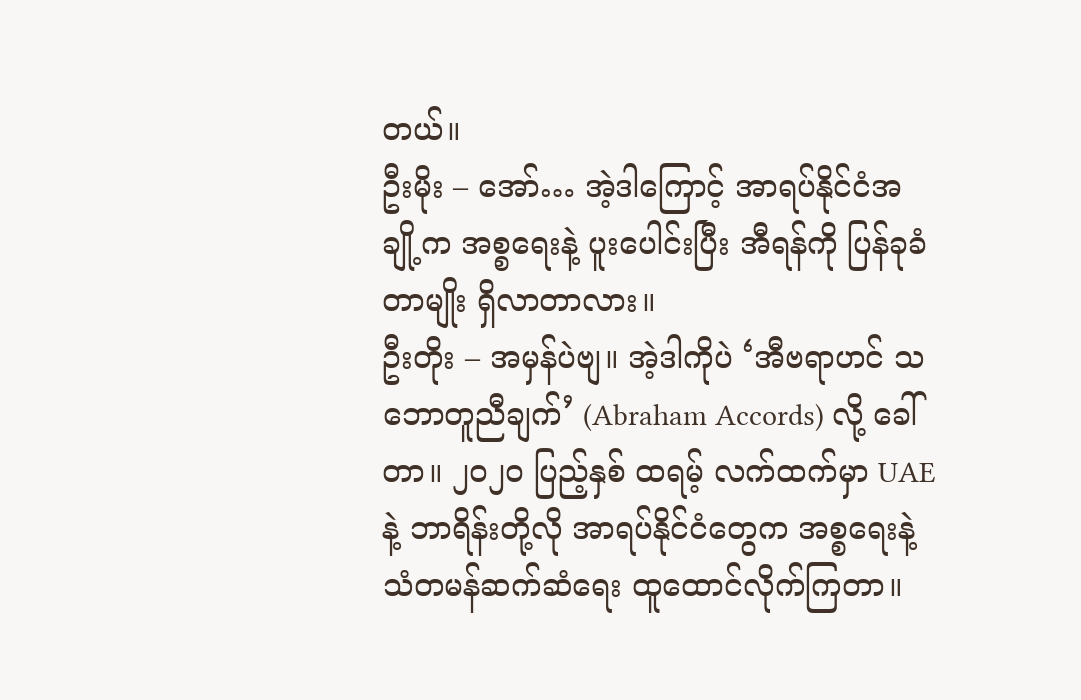တယ်။
ဦးမိုး – အော်… အဲ့ဒါကြောင့် အာရပ်နိုင်ငံအချို့က အစ္စရေးနဲ့ ပူးပေါင်းပြီး အီရန်ကို ပြန်ခုခံတာမျိုး ရှိလာတာလား။
ဦးတိုး – အမှန်ပဲဗျ။ အဲ့ဒါကိုပဲ ‘အီဗရာဟင် သဘောတူညီချက်’ (Abraham Accords) လို့ ခေါ်တာ။ ၂၀၂၀ ပြည့်နှစ် ထရမ့် လက်ထက်မှာ UAE နဲ့ ဘာရိန်းတို့လို အာရပ်နိုင်ငံတွေက အစ္စရေးနဲ့ သံတမန်ဆက်ဆံရေး ထူထောင်လိုက်ကြတာ။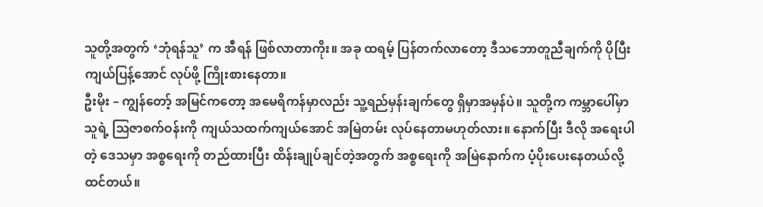သူတို့အတွက် ‘ဘုံရန်သူ’ က အီရန် ဖြစ်လာတာကိုး။ အခု ထရမ့် ပြန်တက်လာတော့ ဒီသဘောတူညီချက်ကို ပိုပြီး ကျယ်ပြန့်အောင် လုပ်ဖို့ ကြိုးစားနေတာ။
ဦးမိုး – ကျွန်တော့် အမြင်ကတော့ အမေရိကန်မှာလည်း သူ့ရည်မှန်းချက်တွေ ရှိမှာအမှန်ပဲ။ သူတို့က ကမ္ဘာပေါ်မှာ သူရဲ့ သြဇာစက်ဝန်းကို ကျယ်သထက်ကျယ်အောင် အမြဲတမ်း လုပ်နေတာမဟုတ်လား။ နောက်ပြီး ဒီလို အရေးပါတဲ့ ဒေသမှာ အစ္စရေးကို တည်ထားပြီး ထိန်းချုပ်ချင်တဲ့အတွက် အစ္စရေးကို အမြဲနောက်က ပံ့ပိုးပေးနေတယ်လို့ ထင်တယ်။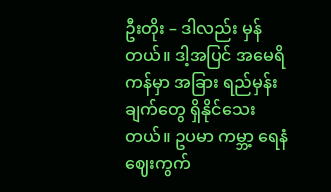ဦးတိုး – ဒါလည်း မှန်တယ်။ ဒါ့အပြင် အမေရိကန်မှာ အခြား ရည်မှန်းချက်တွေ ရှိနိုင်သေးတယ်။ ဥပမာ ကမ္ဘာ့ ရေနံဈေးကွက်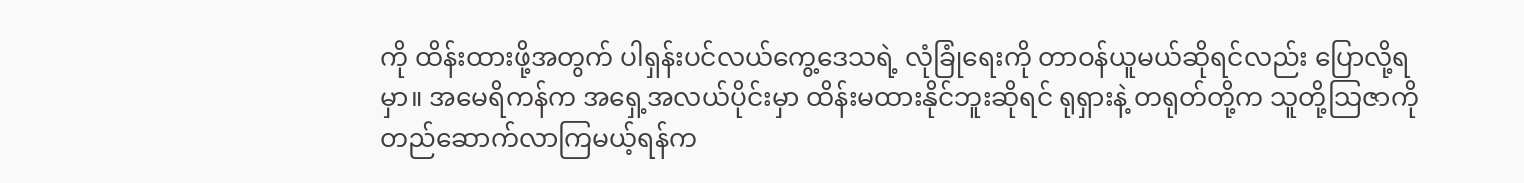ကို ထိန်းထားဖို့အတွက် ပါရှန်းပင်လယ်ကွေ့ဒေသရဲ့ လုံခြုံရေးကို တာဝန်ယူမယ်ဆိုရင်လည်း ပြောလို့ရမှာ။ အမေရိကန်က အရှေ့အလယ်ပိုင်းမှာ ထိန်းမထားနိုင်ဘူးဆိုရင် ရုရှားနဲ့ တရုတ်တို့က သူတို့သြဇာကို တည်ဆောက်လာကြမယ့်ရန်က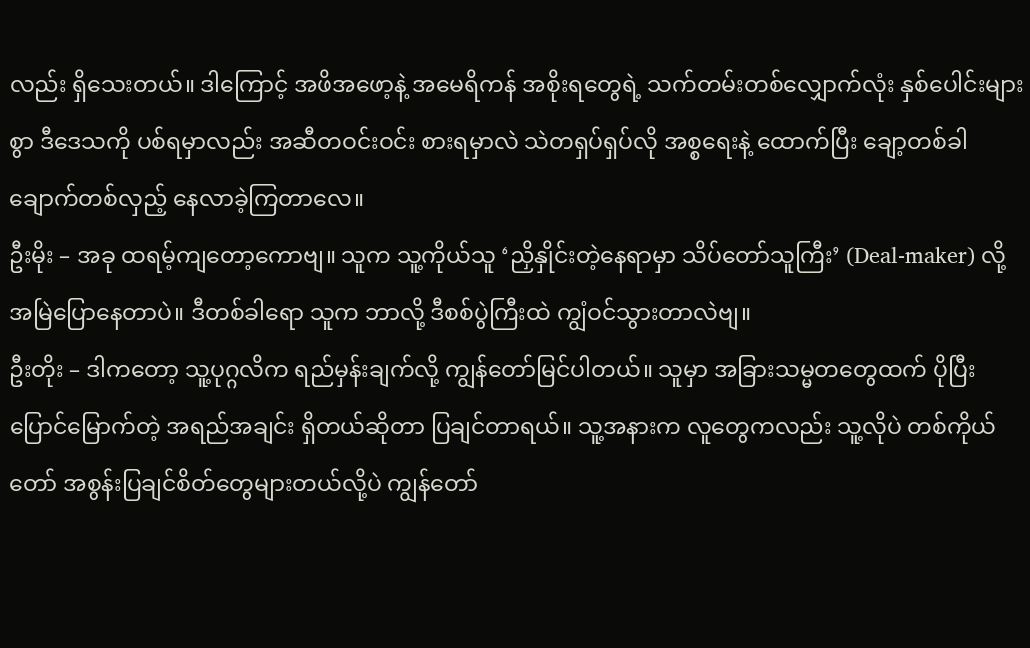လည်း ရှိသေးတယ်။ ဒါကြောင့် အဖိအဖော့နဲ့ အမေရိကန် အစိုးရတွေရဲ့ သက်တမ်းတစ်လျှောက်လုံး နှစ်ပေါင်းများစွာ ဒီဒေသကို ပစ်ရမှာလည်း အဆီတဝင်းဝင်း စားရမှာလဲ သဲတရှပ်ရှပ်လို အစ္စရေးနဲ့ ထောက်ပြီး ချော့တစ်ခါ ချောက်တစ်လှည့် နေလာခဲ့ကြတာလေ။
ဦးမိုး – အခု ထရမ့်ကျတော့ကောဗျ။ သူက သူ့ကိုယ်သူ ‘ညှိနှိုင်းတဲ့နေရာမှာ သိပ်တော်သူကြီး’ (Deal-maker) လို့ အမြဲပြောနေတာပဲ။ ဒီတစ်ခါရော သူက ဘာလို့ ဒီစစ်ပွဲကြီးထဲ ကျွံဝင်သွားတာလဲဗျ။
ဦးတိုး – ဒါကတော့ သူ့ပုဂ္ဂလိက ရည်မှန်းချက်လို့ ကျွန်တော်မြင်ပါတယ်။ သူမှာ အခြားသမ္မတတွေထက် ပိုပြီး ပြောင်မြောက်တဲ့ အရည်အချင်း ရှိတယ်ဆိုတာ ပြချင်တာရယ်။ သူ့အနားက လူတွေကလည်း သူ့လိုပဲ တစ်ကိုယ်တော် အစွန်းပြချင်စိတ်တွေများတယ်လို့ပဲ ကျွန်တော်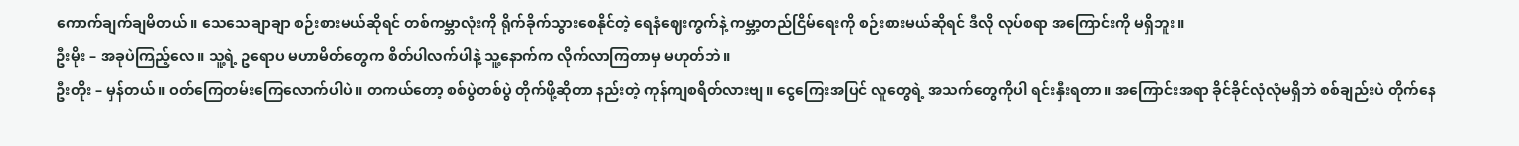ကောက်ချက်ချမိတယ်။ သေသေချာချာ စဉ်းစားမယ်ဆိုရင် တစ်ကမ္ဘာလုံးကို ရိုက်ခိုက်သွားစေနိုင်တဲ့ ရေနံဈေးကွက်နဲ့ ကမ္ဘာ့တည်ငြိမ်ရေးကို စဉ်းစားမယ်ဆိုရင် ဒီလို လုပ်စရာ အကြောင်းကို မရှိဘူး။
ဦးမိုး – အခုပဲကြည့်လေ။ သူ့ရဲ့ ဥရောပ မဟာမိတ်တွေက စိတ်ပါလက်ပါနဲ့ သူ့နောက်က လိုက်လာကြတာမှ မဟုတ်ဘဲ။
ဦးတိုး – မှန်တယ်။ ဝတ်ကြေတမ်းကြေလောက်ပါပဲ။ တကယ်တော့ စစ်ပွဲတစ်ပွဲ တိုက်ဖို့ဆိုတာ နည်းတဲ့ ကုန်ကျစရိတ်လားဗျ။ ငွေကြေးအပြင် လူတွေရဲ့ အသက်တွေကိုပါ ရင်းနှီးရတာ။ အကြောင်းအရာ ခိုင်ခိုင်လုံလုံမရှိဘဲ စစ်ချည်းပဲ တိုက်နေ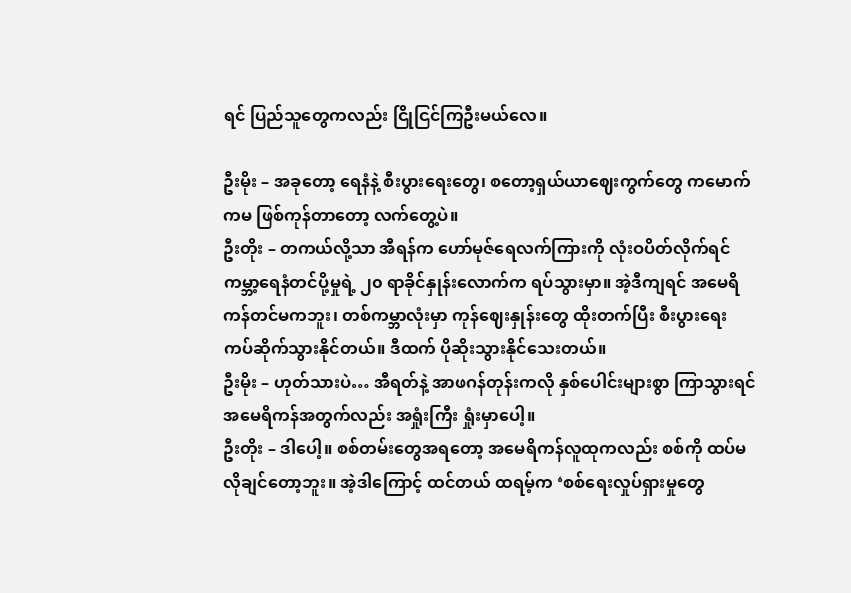ရင် ပြည်သူတွေကလည်း ငြိုငြင်ကြဦးမယ်လေ။

ဦးမိုး – အခုတော့ ရေနံနဲ့ စီးပွားရေးတွေ၊ စတော့ရှယ်ယာဈေးကွက်တွေ ကမောက်ကမ ဖြစ်ကုန်တာတော့ လက်တွေ့ပဲ။
ဦးတိုး – တကယ်လို့သာ အီရန်က ဟော်မုဇ်ရေလက်ကြားကို လုံးဝပိတ်လိုက်ရင် ကမ္ဘာ့ရေနံတင်ပို့မှုရဲ့ ၂၀ ရာခိုင်နှုန်းလောက်က ရပ်သွားမှာ။ အဲ့ဒီကျရင် အမေရိကန်တင်မကဘူး၊ တစ်ကမ္ဘာလုံးမှာ ကုန်ဈေးနှုန်းတွေ ထိုးတက်ပြီး စီးပွားရေး ကပ်ဆိုက်သွားနိုင်တယ်။ ဒီထက် ပိုဆိုးသွားနိုင်သေးတယ်။
ဦးမိုး – ဟုတ်သားပဲ… အီရတ်နဲ့ အာဖဂန်တုန်းကလို နှစ်ပေါင်းများစွာ ကြာသွားရင် အမေရိကန်အတွက်လည်း အရှုံးကြီး ရှုံးမှာပေါ့။
ဦးတိုး – ဒါပေါ့။ စစ်တမ်းတွေအရတော့ အမေရိကန်လူထုကလည်း စစ်ကို ထပ်မလိုချင်တော့ဘူး။ အဲ့ဒါကြောင့် ထင်တယ် ထရမ့်က ‘စစ်ရေးလှုပ်ရှားမှုတွေ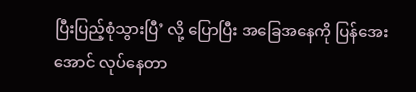ပြီးပြည့်စုံသွားပြီ’ လို့ ပြောပြီး အခြေအနေကို ပြန်အေးအောင် လုပ်နေတာ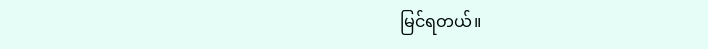မြင်ရတယ်။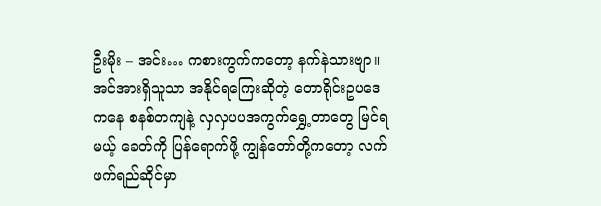ဦးမိုး – အင်း… ကစားကွက်ကတော့ နက်နဲသားဗျာ။ အင်အားရှိသူသာ အနိုင်ရကြေးဆိုတဲ့ တောရိုင်းဥပဒေကနေ စနစ်တကျနဲ့ လှလှပပအကွက်ရွှေ့တာတွေ မြင်ရမယ့် ခေတ်ကို ပြန်ရောက်ဖို့ ကျွန်တော်တို့ကတော့ လက်ဖက်ရည်ဆိုင်မှာ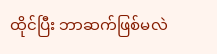ထိုင်ပြီး ဘာဆက်ဖြစ်မလဲ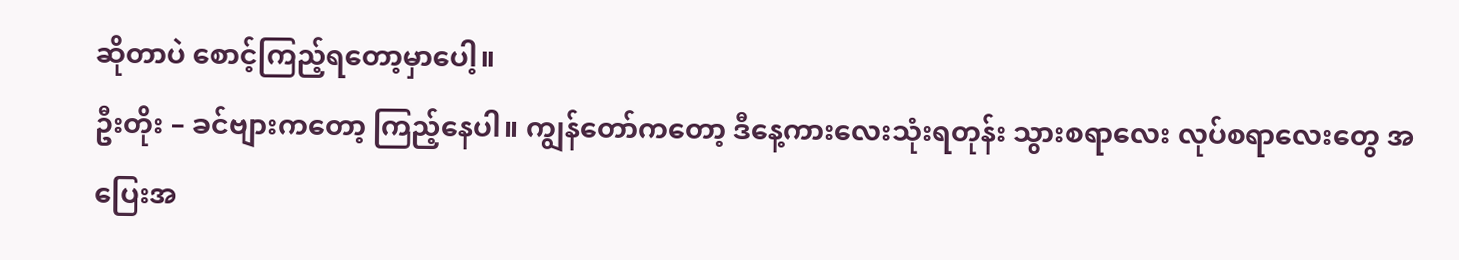ဆိုတာပဲ စောင့်ကြည့်ရတော့မှာပေါ့။
ဦးတိုး – ခင်ဗျားကတော့ ကြည့်နေပါ။ ကျွန်တော်ကတော့ ဒီနေ့ကားလေးသုံးရတုန်း သွားစရာလေး လုပ်စရာလေးတွေ အပြေးအ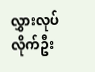လွှားလုပ်လိုက်ဦး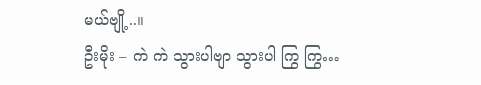မယ်ဗျို့..။
ဦးမိုး – ကဲ ကဲ သွားပါဗျာ သွားပါ ကြွ ကြွ…